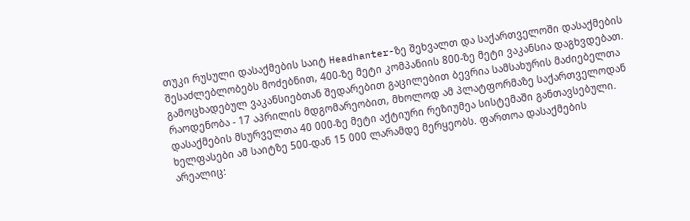თუკი რუსული დასაქმების საიტ Headhanter-ზე შეხვალთ და საქართველოში დასაქმების შესაძლებლობებს მოძებნით, 400-ზე მეტი კომპანიის 800-ზე მეტი ვაკანსია დაგხვდებათ. გამოცხადებულ ვაკანსიებთან შედარებით გაცილებით ბევრია სამსახურის მაძიებელთა რაოდენობა - 17 აპრილის მდგომარეობით, მხოლოდ ამ პლატფორმაზე საქართველოდან დასაქმების მსურველთა 40 000-ზე მეტი აქტიური რეზიუმეა სისტემაში განთავსებული.
ხელფასები ამ საიტზე 500-დან 15 000 ლარამდე მერყეობს. ფართოა დასაქმების არეალიც: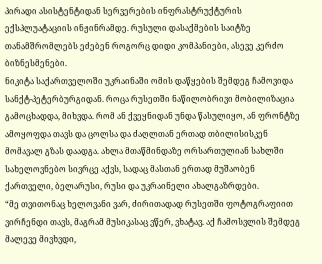პირადი ასისტენტიდან სერვერების ინფრასტრუქტურის ექსპლუატაციის ინჟინრამდე. რუსული დასაქმების საიტზე თანამშრომლებს ეძებენ როგორც დიდი კომპანიები, ასევე კერძო ბიზნესმენები.
ნიკიტა საქართველოში უკრაინაში ომის დაწყების შემდეგ ჩამოვიდა სანქტ-პეტერბურგიდან. როცა რუსეთში ნაწილობრივი მობილიზაცია გამოცხადდა, მიხვდა. რომ ან ქვეყნიდან უნდა წასულიყო, ან ფრონტზე ამოყოფდა თავს და ცოლსა და ძაღლთან ერთად თბილისისკენ მომავალ გზას დაადგა. ახლა მთაწმინდაზე ორსართულიან სახლში სახელოვნებო სივრცე აქვს, სადაც მასთან ერთად მუშაობენ ქართველი, ბელარუსი, რუსი და უკრაინელი ახალგაზრდები.
“მე თვითონაც ხელოვანი ვარ, ძირითადად რუსეთში ფოტოგრაფიით ვირჩენდი თავს, მაგრამ მუსიკასაც ვწერ, ვხატავ. აქ ჩამოსვლის შემდეგ მალევე მივხვდი,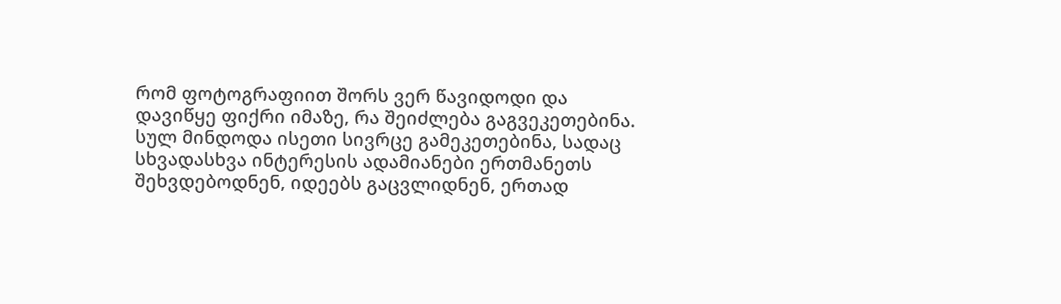რომ ფოტოგრაფიით შორს ვერ წავიდოდი და დავიწყე ფიქრი იმაზე, რა შეიძლება გაგვეკეთებინა. სულ მინდოდა ისეთი სივრცე გამეკეთებინა, სადაც სხვადასხვა ინტერესის ადამიანები ერთმანეთს შეხვდებოდნენ, იდეებს გაცვლიდნენ, ერთად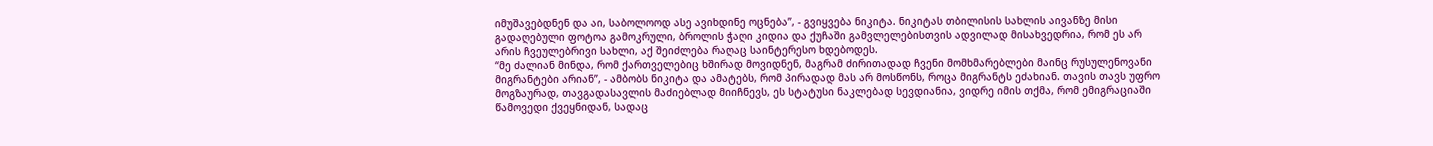იმუშავებდნენ და აი, საბოლოოდ ასე ავიხდინე ოცნება”, - გვიყვება ნიკიტა. ნიკიტას თბილისის სახლის აივანზე მისი გადაღებული ფოტოა გამოკრული, ბროლის ჭაღი კიდია და ქუჩაში გამვლელებისთვის ადვილად მისახვედრია, რომ ეს არ არის ჩვეულებრივი სახლი, აქ შეიძლება რაღაც საინტერესო ხდებოდეს.
“მე ძალიან მინდა, რომ ქართველებიც ხშირად მოვიდნენ, მაგრამ ძირითადად ჩვენი მომხმარებლები მაინც რუსულენოვანი მიგრანტები არიან”, - ამბობს ნიკიტა და ამატებს, რომ პირადად მას არ მოსწონს, როცა მიგრანტს ეძახიან. თავის თავს უფრო მოგზაურად, თავგადასავლის მაძიებლად მიიჩნევს, ეს სტატუსი ნაკლებად სევდიანია, ვიდრე იმის თქმა, რომ ემიგრაციაში წამოვედი ქვეყნიდან, სადაც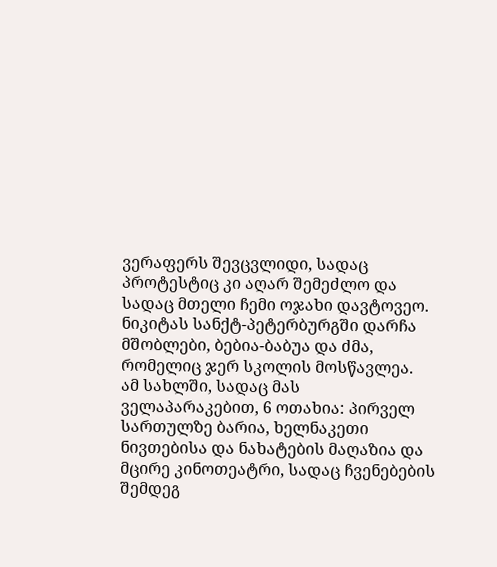ვერაფერს შევცვლიდი, სადაც პროტესტიც კი აღარ შემეძლო და სადაც მთელი ჩემი ოჯახი დავტოვეო.
ნიკიტას სანქტ-პეტერბურგში დარჩა მშობლები, ბებია-ბაბუა და ძმა, რომელიც ჯერ სკოლის მოსწავლეა.
ამ სახლში, სადაც მას ველაპარაკებით, 6 ოთახია: პირველ სართულზე ბარია, ხელნაკეთი ნივთებისა და ნახატების მაღაზია და მცირე კინოთეატრი, სადაც ჩვენებების შემდეგ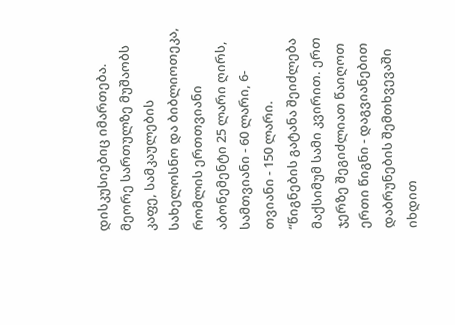დისკუსიებიც იმართება. მეორე სართულზე მუშაობს კაფე, სამკაულების სახელოსნო და ბიბლიოთეკა, რომლის ერთთვიანი აბონემენტი 25 ლარი ღირს, სამთვიანი - 60 ლარი, 6-თვიანი - 150 ლარი.
“წიგნების გატანა შეიძლება მაქსიმუმ სამი კვირით. ერთ ჯერზე შეგიძლიათ წაიღოთ ერთი წიგნი - დაგვიანებით დაბრუნების შემთხვევაში იხდით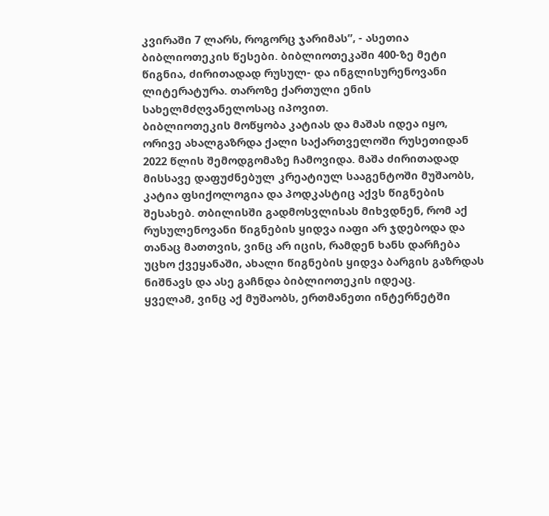კვირაში 7 ლარს, როგორც ჯარიმას”, - ასეთია ბიბლიოთეკის წესები. ბიბლიოთეკაში 400-ზე მეტი წიგნია, ძირითადად რუსულ- და ინგლისურენოვანი ლიტერატურა. თაროზე ქართული ენის სახელმძღვანელოსაც იპოვით.
ბიბლიოთეკის მოწყობა კატიას და მაშას იდეა იყო, ორივე ახალგაზრდა ქალი საქართველოში რუსეთიდან 2022 წლის შემოდგომაზე ჩამოვიდა. მაშა ძირითადად მისსავე დაფუძნებულ კრეატიულ სააგენტოში მუშაობს, კატია ფსიქოლოგია და პოდკასტიც აქვს წიგნების შესახებ. თბილისში გადმოსვლისას მიხვდნენ, რომ აქ რუსულენოვანი წიგნების ყიდვა იაფი არ ჯდებოდა და თანაც მათთვის, ვინც არ იცის, რამდენ ხანს დარჩება უცხო ქვეყანაში, ახალი წიგნების ყიდვა ბარგის გაზრდას ნიშნავს და ასე გაჩნდა ბიბლიოთეკის იდეაც.
ყველამ, ვინც აქ მუშაობს, ერთმანეთი ინტერნეტში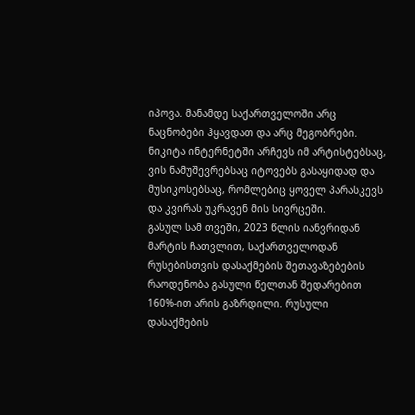იპოვა. მანამდე საქართველოში არც ნაცნობები ჰყავდათ და არც მეგობრები. ნიკიტა ინტერნეტში არჩევს იმ არტისტებსაც, ვის ნამუშევრებსაც იტოვებს გასაყიდად და მუსიკოსებსაც, რომლებიც ყოველ პარასკევს და კვირას უკრავენ მის სივრცეში.
გასულ სამ თვეში, 2023 წლის იანვრიდან მარტის ჩათვლით, საქართველოდან რუსებისთვის დასაქმების შეთავაზებების რაოდენობა გასული წელთან შედარებით 160%-ით არის გაზრდილი. რუსული დასაქმების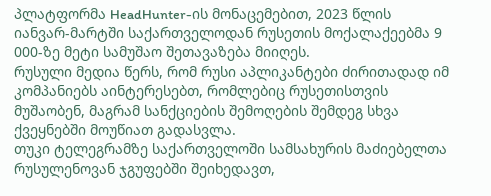პლატფორმა HeadHunter-ის მონაცემებით, 2023 წლის იანვარ-მარტში საქართველოდან რუსეთის მოქალაქეებმა 9 000-ზე მეტი სამუშაო შეთავაზება მიიღეს.
რუსული მედია წერს, რომ რუსი აპლიკანტები ძირითადად იმ კომპანიებს აინტერესებთ, რომლებიც რუსეთისთვის მუშაობენ, მაგრამ სანქციების შემოღების შემდეგ სხვა ქვეყნებში მოუწიათ გადასვლა.
თუკი ტელეგრამზე საქართველოში სამსახურის მაძიებელთა რუსულენოვან ჯგუფებში შეიხედავთ,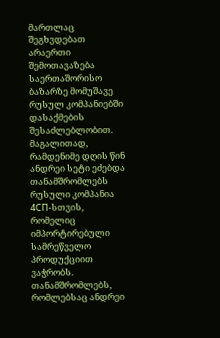მართლაც შეგხვდებათ არაერთი შემოთავაზება საერთაშორისო ბაზარზე მომუშავე რუსულ კომპანიებში დასაქმების შესაძლებლობით.
მაგალითად, რამდენიმე დღის წინ ანდრეი სეტი ეძებდა თანამშრომლებს რუსული კომპანია 4СП-სთვის, რომელიც იმპორტირებული სამრეწველო პროდუქციით ვაჭრობს. თანამშრომლებს, რომლებსაც ანდრეი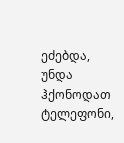ეძებდა, უნდა ჰქონოდათ ტელეფონი,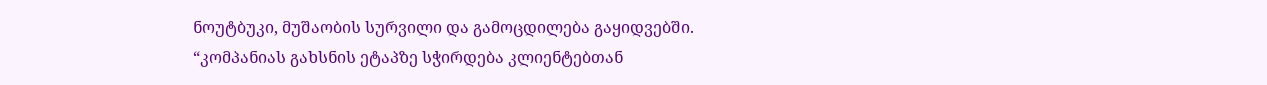ნოუტბუკი, მუშაობის სურვილი და გამოცდილება გაყიდვებში.
“კომპანიას გახსნის ეტაპზე სჭირდება კლიენტებთან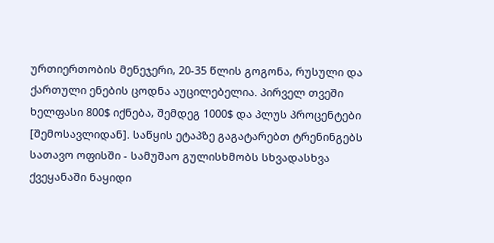ურთიერთობის მენეჯერი, 20-35 წლის გოგონა, რუსული და ქართული ენების ცოდნა აუცილებელია. პირველ თვეში ხელფასი 800$ იქნება, შემდეგ 1000$ და პლუს პროცენტები [შემოსავლიდან]. საწყის ეტაპზე გაგატარებთ ტრენინგებს სათავო ოფისში - სამუშაო გულისხმობს სხვადასხვა ქვეყანაში ნაყიდი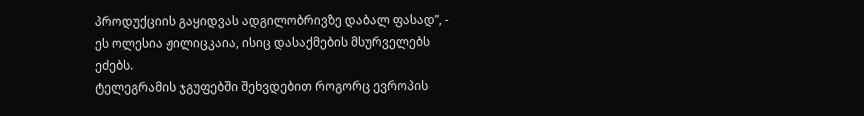პროდუქციის გაყიდვას ადგილობრივზე დაბალ ფასად”, - ეს ოლესია ჟილიცკაია, ისიც დასაქმების მსურველებს ეძებს.
ტელეგრამის ჯგუფებში შეხვდებით როგორც ევროპის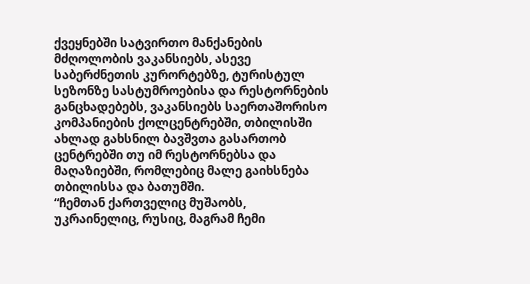ქვეყნებში სატვირთო მანქანების მძღოლობის ვაკანსიებს, ასევე საბერძნეთის კურორტებზე, ტურისტულ სეზონზე სასტუმროებისა და რესტორნების განცხადებებს, ვაკანსიებს საერთაშორისო კომპანიების ქოლცენტრებში, თბილისში ახლად გახსნილ ბავშვთა გასართობ ცენტრებში თუ იმ რესტორნებსა და მაღაზიებში, რომლებიც მალე გაიხსნება თბილისსა და ბათუმში.
“ჩემთან ქართველიც მუშაობს, უკრაინელიც, რუსიც, მაგრამ ჩემი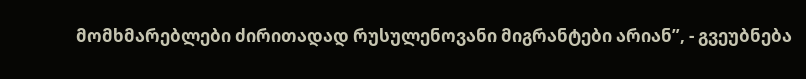მომხმარებლები ძირითადად რუსულენოვანი მიგრანტები არიან”, - გვეუბნება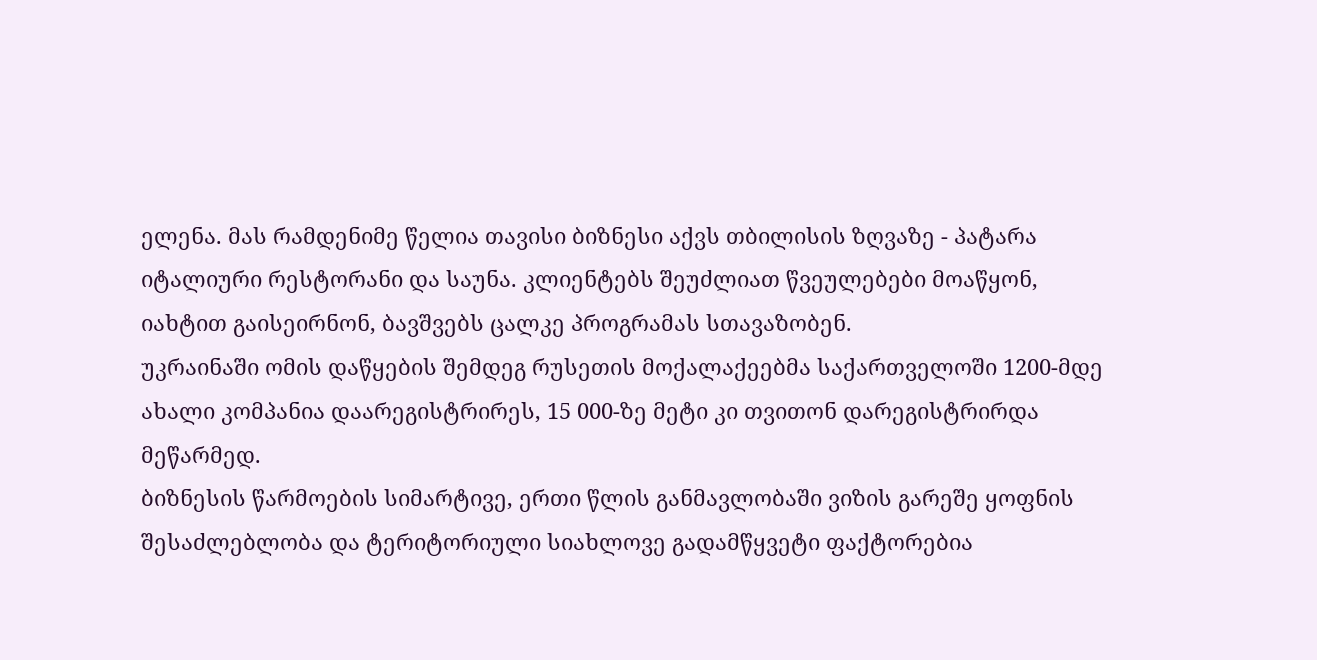ელენა. მას რამდენიმე წელია თავისი ბიზნესი აქვს თბილისის ზღვაზე - პატარა იტალიური რესტორანი და საუნა. კლიენტებს შეუძლიათ წვეულებები მოაწყონ, იახტით გაისეირნონ, ბავშვებს ცალკე პროგრამას სთავაზობენ.
უკრაინაში ომის დაწყების შემდეგ რუსეთის მოქალაქეებმა საქართველოში 1200-მდე ახალი კომპანია დაარეგისტრირეს, 15 000-ზე მეტი კი თვითონ დარეგისტრირდა მეწარმედ.
ბიზნესის წარმოების სიმარტივე, ერთი წლის განმავლობაში ვიზის გარეშე ყოფნის შესაძლებლობა და ტერიტორიული სიახლოვე გადამწყვეტი ფაქტორებია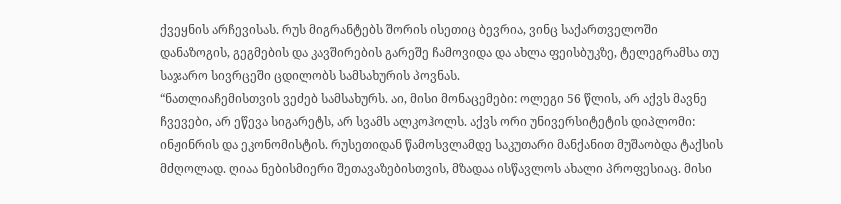ქვეყნის არჩევისას. რუს მიგრანტებს შორის ისეთიც ბევრია, ვინც საქართველოში დანაზოგის, გეგმების და კავშირების გარეშე ჩამოვიდა და ახლა ფეისბუკზე, ტელეგრამსა თუ საჯარო სივრცეში ცდილობს სამსახურის პოვნას.
“ნათლიაჩემისთვის ვეძებ სამსახურს. აი, მისი მონაცემები: ოლეგი 56 წლის, არ აქვს მავნე ჩვევები, არ ეწევა სიგარეტს, არ სვამს ალკოჰოლს. აქვს ორი უნივერსიტეტის დიპლომი: ინჟინრის და ეკონომისტის. რუსეთიდან წამოსვლამდე საკუთარი მანქანით მუშაობდა ტაქსის მძღოლად. ღიაა ნებისმიერი შეთავაზებისთვის, მზადაა ისწავლოს ახალი პროფესიაც. მისი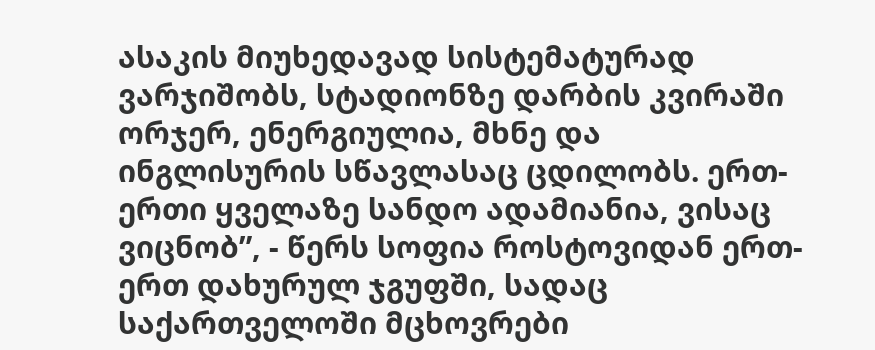ასაკის მიუხედავად სისტემატურად ვარჯიშობს, სტადიონზე დარბის კვირაში ორჯერ, ენერგიულია, მხნე და ინგლისურის სწავლასაც ცდილობს. ერთ-ერთი ყველაზე სანდო ადამიანია, ვისაც ვიცნობ”, - წერს სოფია როსტოვიდან ერთ-ერთ დახურულ ჯგუფში, სადაც საქართველოში მცხოვრები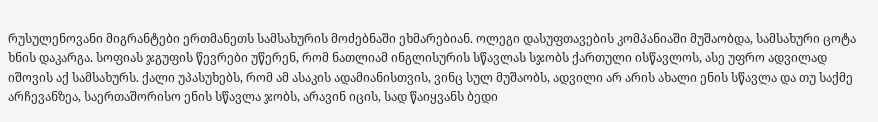რუსულენოვანი მიგრანტები ერთმანეთს სამსახურის მოძებნაში ეხმარებიან. ოლეგი დასუფთავების კომპანიაში მუშაობდა, სამსახური ცოტა ხნის დაკარგა. სოფიას ჯგუფის წევრები უწერენ, რომ ნათლიამ ინგლისურის სწავლას სჯობს ქართული ისწავლოს, ასე უფრო ადვილად იშოვის აქ სამსახურს. ქალი უპასუხებს, რომ ამ ასაკის ადამიანისთვის, ვინც სულ მუშაობს, ადვილი არ არის ახალი ენის სწავლა და თუ საქმე არჩევანზეა, საერთაშორისო ენის სწავლა ჯობს, არავინ იცის, სად წაიყვანს ბედი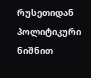რუსეთიდან პოლიტიკური ნიშნით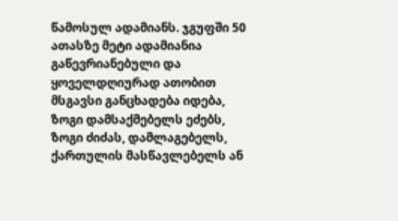წამოსულ ადამიანს. ჯგუფში 50 ათასზე მეტი ადამიანია გაწევრიანებული და ყოველდღიურად ათობით მსგავსი განცხადება იდება, ზოგი დამსაქმებელს ეძებს, ზოგი ძიძას, დამლაგებელს, ქართულის მასწავლებელს ან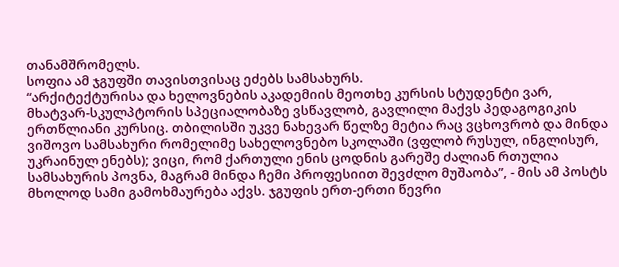თანამშრომელს.
სოფია ამ ჯგუფში თავისთვისაც ეძებს სამსახურს.
“არქიტექტურისა და ხელოვნების აკადემიის მეოთხე კურსის სტუდენტი ვარ, მხატვარ-სკულპტორის სპეციალობაზე ვსწავლობ, გავლილი მაქვს პედაგოგიკის ერთწლიანი კურსიც. თბილისში უკვე ნახევარ წელზე მეტია რაც ვცხოვრობ და მინდა ვიშოვო სამსახური რომელიმე სახელოვნებო სკოლაში (ვფლობ რუსულ, ინგლისურ, უკრაინულ ენებს); ვიცი, რომ ქართული ენის ცოდნის გარეშე ძალიან რთულია სამსახურის პოვნა, მაგრამ მინდა ჩემი პროფესიით შევძლო მუშაობა”, - მის ამ პოსტს მხოლოდ სამი გამოხმაურება აქვს. ჯგუფის ერთ-ერთი წევრი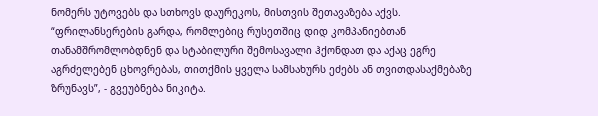ნომერს უტოვებს და სთხოვს დაურეკოს, მისთვის შეთავაზება აქვს.
“ფრილანსერების გარდა, რომლებიც რუსეთშიც დიდ კომპანიებთან თანამშრომლობდნენ და სტაბილური შემოსავალი ჰქონდათ და აქაც ეგრე აგრძელებენ ცხოვრებას, თითქმის ყველა სამსახურს ეძებს ან თვითდასაქმებაზე ზრუნავს”, - გვეუბნება ნიკიტა.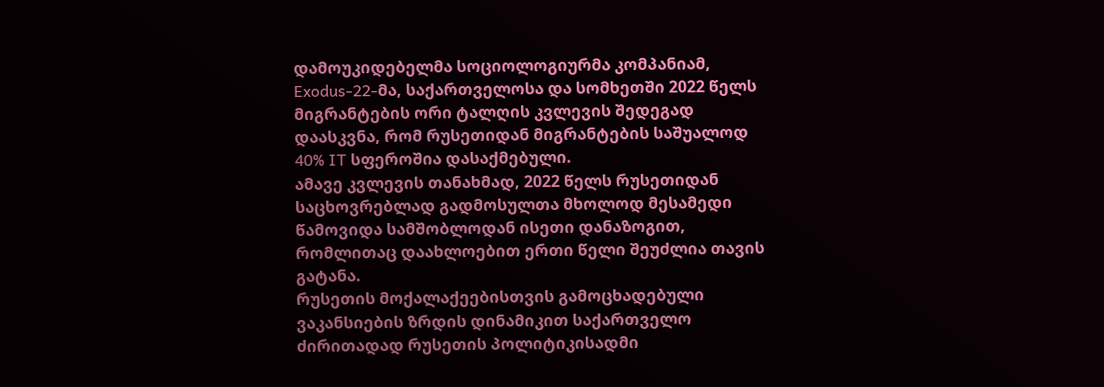დამოუკიდებელმა სოციოლოგიურმა კომპანიამ, Exodus-22-მა, საქართველოსა და სომხეთში 2022 წელს მიგრანტების ორი ტალღის კვლევის შედეგად დაასკვნა, რომ რუსეთიდან მიგრანტების საშუალოდ 40% IT სფეროშია დასაქმებული.
ამავე კვლევის თანახმად, 2022 წელს რუსეთიდან საცხოვრებლად გადმოსულთა მხოლოდ მესამედი წამოვიდა სამშობლოდან ისეთი დანაზოგით, რომლითაც დაახლოებით ერთი წელი შეუძლია თავის გატანა.
რუსეთის მოქალაქეებისთვის გამოცხადებული ვაკანსიების ზრდის დინამიკით საქართველო ძირითადად რუსეთის პოლიტიკისადმი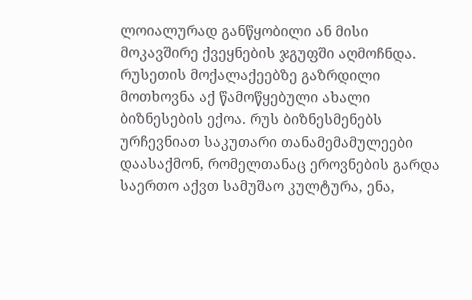ლოიალურად განწყობილი ან მისი მოკავშირე ქვეყნების ჯგუფში აღმოჩნდა.
რუსეთის მოქალაქეებზე გაზრდილი მოთხოვნა აქ წამოწყებული ახალი ბიზნესების ექოა. რუს ბიზნესმენებს ურჩევნიათ საკუთარი თანამემამულეები დაასაქმონ, რომელთანაც ეროვნების გარდა საერთო აქვთ სამუშაო კულტურა, ენა,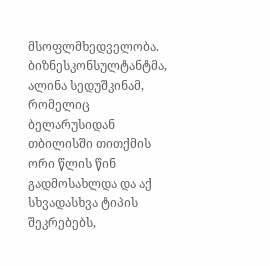მსოფლმხედველობა.
ბიზნესკონსულტანტმა, ალინა სედუშკინამ, რომელიც ბელარუსიდან თბილისში თითქმის ორი წლის წინ გადმოსახლდა და აქ სხვადასხვა ტიპის შეკრებებს,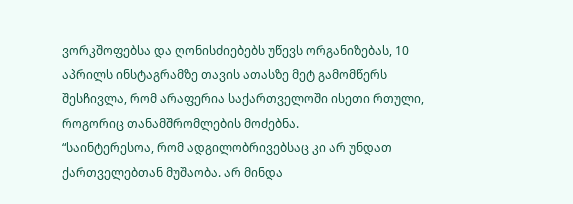ვორკშოფებსა და ღონისძიებებს უწევს ორგანიზებას, 10 აპრილს ინსტაგრამზე თავის ათასზე მეტ გამომწერს შესჩივლა, რომ არაფერია საქართველოში ისეთი რთული, როგორიც თანამშრომლების მოძებნა.
“საინტერესოა, რომ ადგილობრივებსაც კი არ უნდათ ქართველებთან მუშაობა. არ მინდა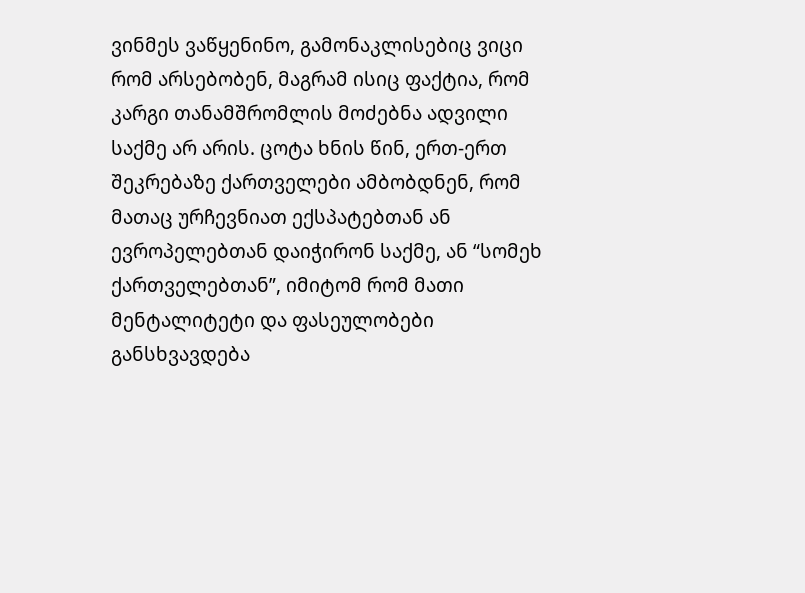ვინმეს ვაწყენინო, გამონაკლისებიც ვიცი რომ არსებობენ, მაგრამ ისიც ფაქტია, რომ კარგი თანამშრომლის მოძებნა ადვილი საქმე არ არის. ცოტა ხნის წინ, ერთ-ერთ შეკრებაზე ქართველები ამბობდნენ, რომ მათაც ურჩევნიათ ექსპატებთან ან ევროპელებთან დაიჭირონ საქმე, ან “სომეხ ქართველებთან”, იმიტომ რომ მათი მენტალიტეტი და ფასეულობები განსხვავდება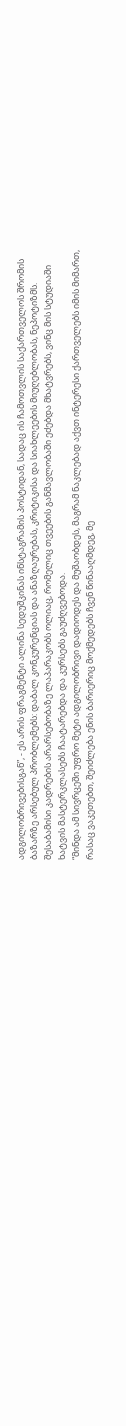ადგილობრივებისგან”, - ეს არის ფრაგმენტი ალინა სედუშკინას ინსტაგრამის პოსტიდან, სადაც ის ჩამოთვლის საქართველოს შრომის ბაზარზე არსებულ პრობლემებს: დაბალ კონკურენციას და ანაზღაურებას, კრიტიკისა და სიახლეების მიუღებლობას, ნეპოტიზმს.
შესაბამისი კადრების არარსებობაზე ლაპარაკობს ოლიაც, რომელიც თვეების განმავლობაში ეძებდა მხატვრებს, ვინც მის სტუდიაში ხატვის მასტერკლასებს ჩაატარებდა და კურსებს გაუძღვებოდა.
“მინდა ამ სივრცეში უფრო მეტი ადგილობრივი დადიოდეს და მუშაობდეს, მაგრამ ნაკლებად აქვთ ინტერესი ქართველებს იმის მიმართ, რასაც ვაკეთებთ, შეიძლება ენის ბარიერიც მოქმედებს ჩვენ წინააღმდეგ, მე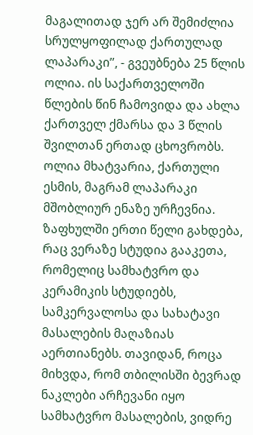მაგალითად ჯერ არ შემიძლია სრულყოფილად ქართულად ლაპარაკი”, - გვეუბნება 25 წლის ოლია. ის საქართველოში წლების წინ ჩამოვიდა და ახლა ქართველ ქმარსა და 3 წლის შვილთან ერთად ცხოვრობს.
ოლია მხატვარია, ქართული ესმის, მაგრამ ლაპარაკი მშობლიურ ენაზე ურჩევნია. ზაფხულში ერთი წელი გახდება, რაც ვერაზე სტუდია გააკეთა, რომელიც სამხატვრო და კერამიკის სტუდიებს, სამკერვალოსა და სახატავი მასალების მაღაზიას აერთიანებს. თავიდან, როცა მიხვდა, რომ თბილისში ბევრად ნაკლები არჩევანი იყო სამხატვრო მასალების, ვიდრე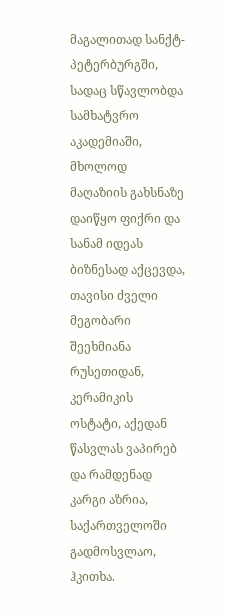მაგალითად სანქტ-პეტერბურგში, სადაც სწავლობდა სამხატვრო აკადემიაში, მხოლოდ მაღაზიის გახსნაზე დაიწყო ფიქრი და სანამ იდეას ბიზნესად აქცევდა, თავისი ძველი მეგობარი შეეხმიანა რუსეთიდან, კერამიკის ოსტატი, აქედან წასვლას ვაპირებ და რამდენად კარგი აზრია, საქართველოში გადმოსვლაო, ჰკითხა.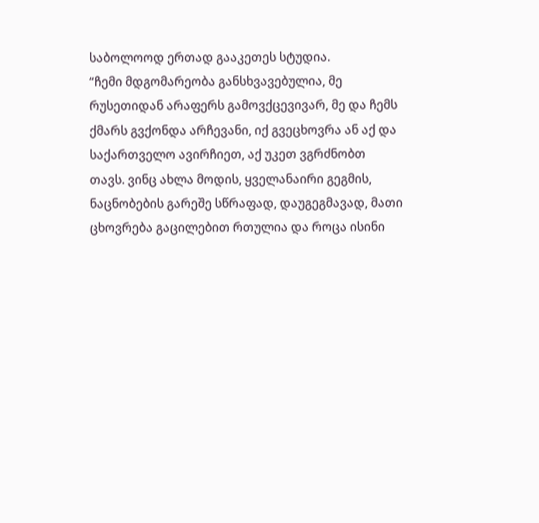საბოლოოდ ერთად გააკეთეს სტუდია.
“ჩემი მდგომარეობა განსხვავებულია, მე რუსეთიდან არაფერს გამოვქცევივარ, მე და ჩემს ქმარს გვქონდა არჩევანი, იქ გვეცხოვრა ან აქ და საქართველო ავირჩიეთ, აქ უკეთ ვგრძნობთ თავს. ვინც ახლა მოდის, ყველანაირი გეგმის, ნაცნობების გარეშე სწრაფად, დაუგეგმავად, მათი ცხოვრება გაცილებით რთულია და როცა ისინი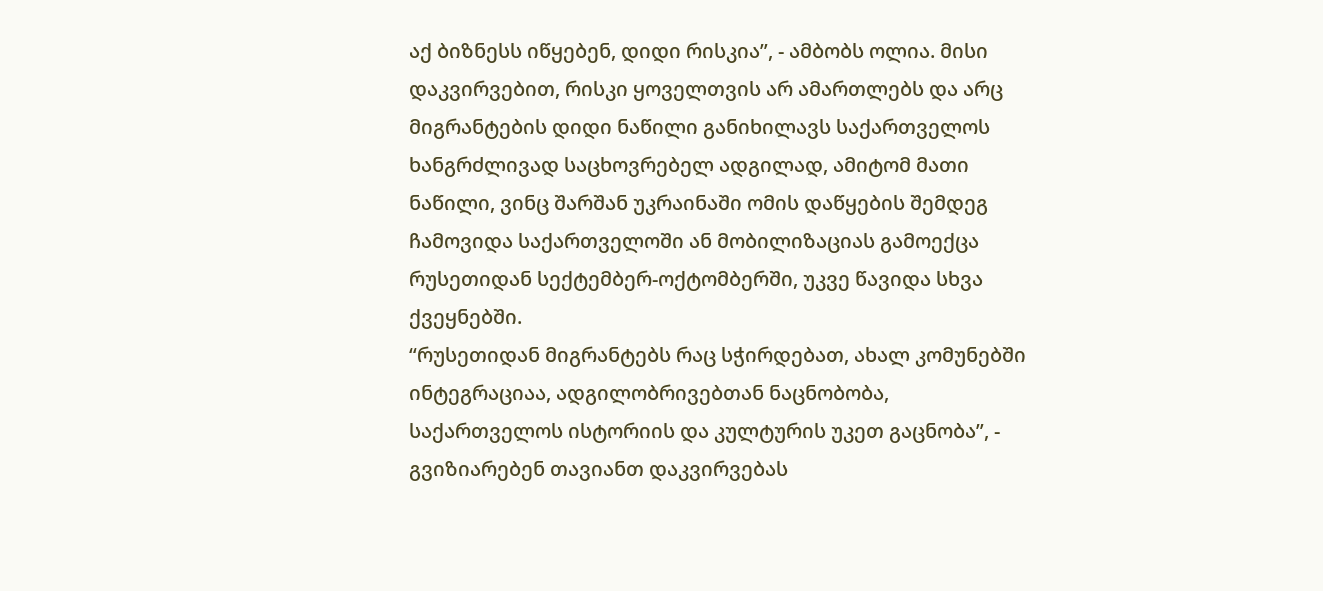აქ ბიზნესს იწყებენ, დიდი რისკია”, - ამბობს ოლია. მისი დაკვირვებით, რისკი ყოველთვის არ ამართლებს და არც მიგრანტების დიდი ნაწილი განიხილავს საქართველოს ხანგრძლივად საცხოვრებელ ადგილად, ამიტომ მათი ნაწილი, ვინც შარშან უკრაინაში ომის დაწყების შემდეგ ჩამოვიდა საქართველოში ან მობილიზაციას გამოექცა რუსეთიდან სექტემბერ-ოქტომბერში, უკვე წავიდა სხვა ქვეყნებში.
“რუსეთიდან მიგრანტებს რაც სჭირდებათ, ახალ კომუნებში ინტეგრაციაა, ადგილობრივებთან ნაცნობობა, საქართველოს ისტორიის და კულტურის უკეთ გაცნობა”, - გვიზიარებენ თავიანთ დაკვირვებას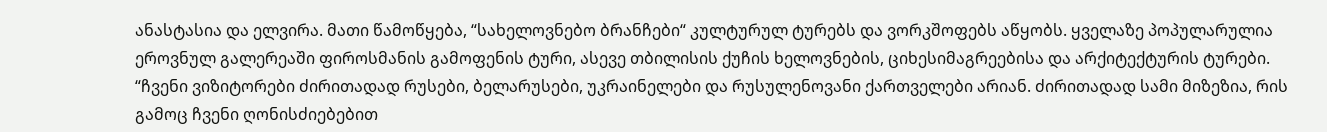ანასტასია და ელვირა. მათი წამოწყება, “სახელოვნებო ბრანჩები“ კულტურულ ტურებს და ვორკშოფებს აწყობს. ყველაზე პოპულარულია ეროვნულ გალერეაში ფიროსმანის გამოფენის ტური, ასევე თბილისის ქუჩის ხელოვნების, ციხესიმაგრეებისა და არქიტექტურის ტურები.
“ჩვენი ვიზიტორები ძირითადად რუსები, ბელარუსები, უკრაინელები და რუსულენოვანი ქართველები არიან. ძირითადად სამი მიზეზია, რის გამოც ჩვენი ღონისძიებებით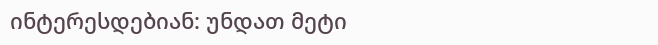ინტერესდებიან: უნდათ მეტი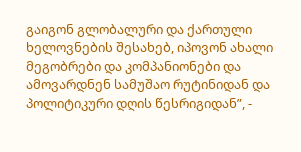გაიგონ გლობალური და ქართული ხელოვნების შესახებ, იპოვონ ახალი მეგობრები და კომპანიონები და ამოვარდნენ სამუშაო რუტინიდან და პოლიტიკური დღის წესრიგიდან”, -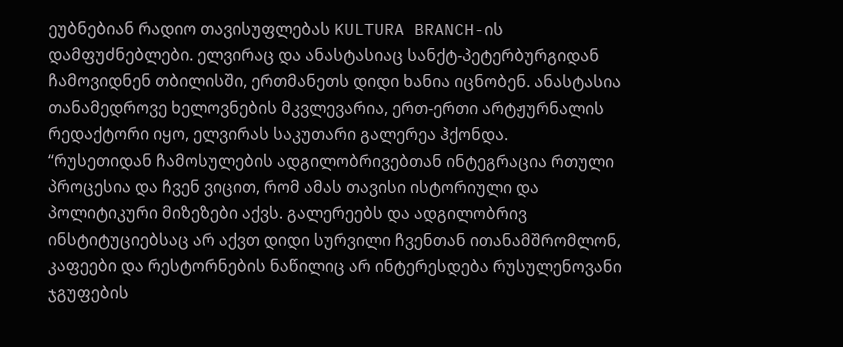ეუბნებიან რადიო თავისუფლებას KULTURA BRANCH-ის დამფუძნებლები. ელვირაც და ანასტასიაც სანქტ-პეტერბურგიდან ჩამოვიდნენ თბილისში, ერთმანეთს დიდი ხანია იცნობენ. ანასტასია თანამედროვე ხელოვნების მკვლევარია, ერთ-ერთი არტჟურნალის რედაქტორი იყო, ელვირას საკუთარი გალერეა ჰქონდა.
“რუსეთიდან ჩამოსულების ადგილობრივებთან ინტეგრაცია რთული პროცესია და ჩვენ ვიცით, რომ ამას თავისი ისტორიული და პოლიტიკური მიზეზები აქვს. გალერეებს და ადგილობრივ ინსტიტუციებსაც არ აქვთ დიდი სურვილი ჩვენთან ითანამშრომლონ, კაფეები და რესტორნების ნაწილიც არ ინტერესდება რუსულენოვანი ჯგუფების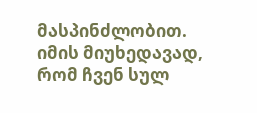მასპინძლობით. იმის მიუხედავად, რომ ჩვენ სულ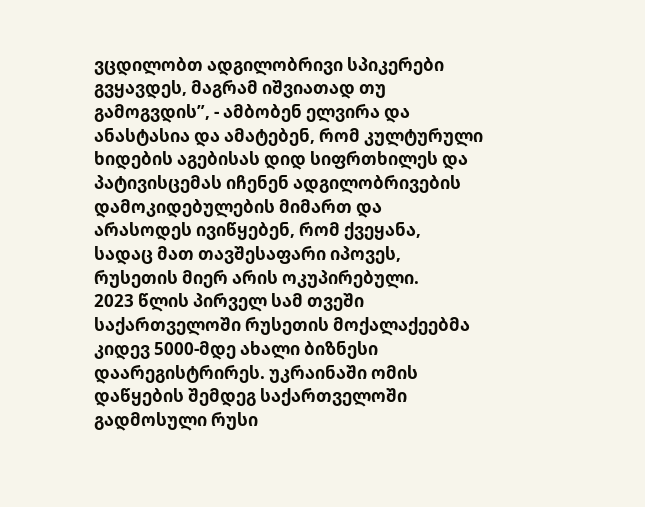ვცდილობთ ადგილობრივი სპიკერები გვყავდეს, მაგრამ იშვიათად თუ გამოგვდის”, - ამბობენ ელვირა და ანასტასია და ამატებენ, რომ კულტურული ხიდების აგებისას დიდ სიფრთხილეს და პატივისცემას იჩენენ ადგილობრივების დამოკიდებულების მიმართ და არასოდეს ივიწყებენ, რომ ქვეყანა, სადაც მათ თავშესაფარი იპოვეს, რუსეთის მიერ არის ოკუპირებული.
2023 წლის პირველ სამ თვეში საქართველოში რუსეთის მოქალაქეებმა კიდევ 5000-მდე ახალი ბიზნესი დაარეგისტრირეს. უკრაინაში ომის დაწყების შემდეგ საქართველოში გადმოსული რუსი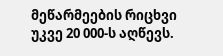მეწარმეების რიცხვი უკვე 20 000-ს აღწევს.